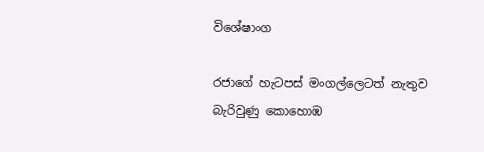විශේෂාංග

රජාගේ හැටපස් මංගල්ලෙටත් නැතුව බැරිවුණු කොහොඹ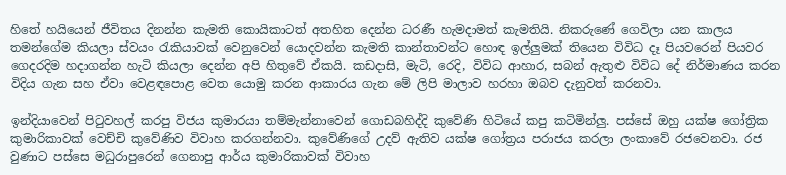හිතේ හයියෙන් ජීවිතය දිනන්න කැමති කොයිකාටත් අතහිත දෙන්න ධරණී හැමදාමත් කැමතියි. නිකරුණේ ගෙවිලා යන කාලය තමන්ගේම කියලා ස්වයං රැකියාවක් වෙනුවෙන් යොදවන්න කැමති කාන්තාවන්ට හොඳ ඉල්ලුමක් තියෙන විවිධ දෑ පියවරෙන් පියවර ගෙදරදිම හදාගන්න හැටි කියලා දෙන්න අපි හිතුවේ ඒකයි. කඩදාසි, මැටි, රෙදි, විවිධ ආහාර, සබන් ඇතුළු විවිධ දේ නිර්මාණය කරන විදිය ගැන සහ ඒවා වෙළඳපොළ වෙත යොමු කරන ආකාරය ගැන මේ ලිපි මාලාව හරහා ඔබව දැනුවත් කරනවා.

ඉන්දියාවෙන් පිටුවහල් කරපු විජය කුමාරයා තම්මැන්නාවෙන් ගොඩබහිද්දි කුවේණි හිටියේ කපු කටිමින්ලු. පස්සේ ඔහු යක්ෂ ගෝත්‍රික කුමාරිකාවක් වෙච්චි කුවේණිව විවාහ කරගන්නවා. කුවේණිගේ උදව් ඇතිව යක්ෂ ගෝත්‍රය පරාජය කරලා ලංකාවේ රජවෙනවා. රජ වුණාට පස්සෙ මධුරාපුරෙන් ගෙනාපු ආර්ය කුමාරිකාවක් විවාහ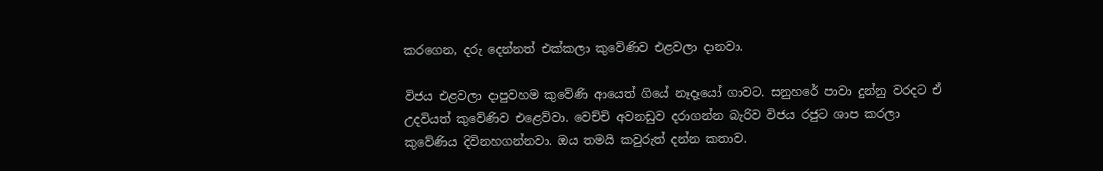කරගෙන, දරු දෙන්නත් එක්කලා කුවේණිව එළවලා දානවා.

විජය එළවලා දාපුවහම කුවේණි ආයෙත් ගියේ නෑදෑයෝ ගාවට. සනුහරේ පාවා දුන්නු වරදට ඒ උදවියත් කුවේණිව එළෙව්වා. වෙච්චි අවනඩුව දරාගන්න බැරිව විජය රජුට ශාප කරලා කුවේණිය දිවිනහගන්නවා. ඔය තමයි කවුරුත් දන්න කතාව.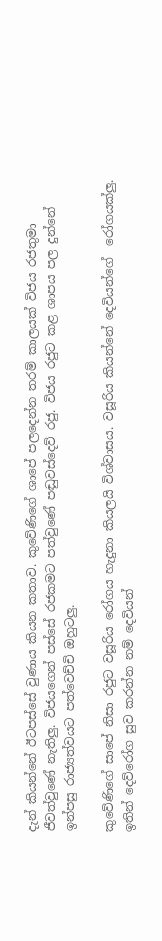දැන් කියන්නේ ඊටපස්සේ වුණාය කියන කතාව. කුවේණිගේ ශාපේ පලදෙන්න තරම් කාලයක් විජය රජතුමා ජීවත්වුණේ නැතිලු. විජයගෙන් පස්සේ රජකමට පත්වුණේ පඬුවස්දෙව් රජු. විජය රජුට කළ ශාපය පල දුන්නේ ඉන්පසු රාජ්‍යත්වයට පත්වෙච්චි ඔහුටලු.

කුවේණිගේ සාපේ නිසා රජුට වසූරිය රෝගය හැදුනා කියලයි විශ්වාසය. වසූරිය කියන්නේ දෙවියන්ගේ  රෝගයක්ලු. ඉතින් දෙව්රෝග සුව කරන්න නම් දෙවියන්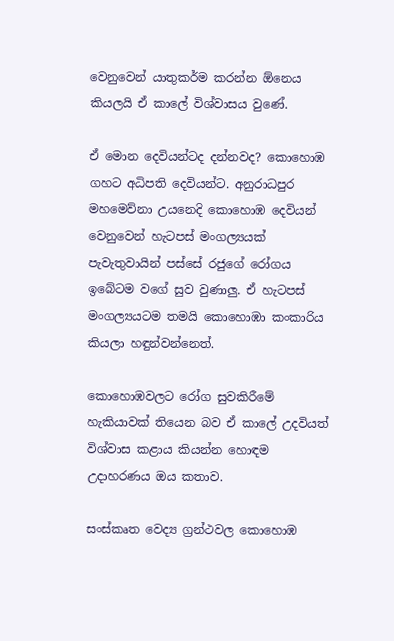වෙනුවෙන් යාතුකර්ම කරන්න ඕනෙය කියලයි ඒ කාලේ විශ්වාසය වුණේ.

ඒ මොන දෙවියන්ටද දන්නවද? කොහොඹ ගහට අධිපති දෙවියන්ට. අනුරාධපුර මහමෙව්නා උයනෙදි කොහොඹ දෙවියන් වෙනුවෙන් හැටපස් මංගල්‍යයක් පැවැතුවායින් පස්සේ රජුගේ රෝගය ඉබේටම වගේ සුව වුණාලු. ඒ හැටපස් මංගල්‍යයටම තමයි කොහොඹා කංකාරිය කියලා හඳුන්වන්නෙත්.

කොහොඹවලට රෝග සුවකිරීමේ හැකියාවක් තියෙන බව ඒ කාලේ උදවියත් විශ්වාස කළාය කියන්න හොඳම උදාහරණය ඔය කතාව.

සංස්කෘත වෙද්‍ය ග්‍රන්ථවල කොහොඹ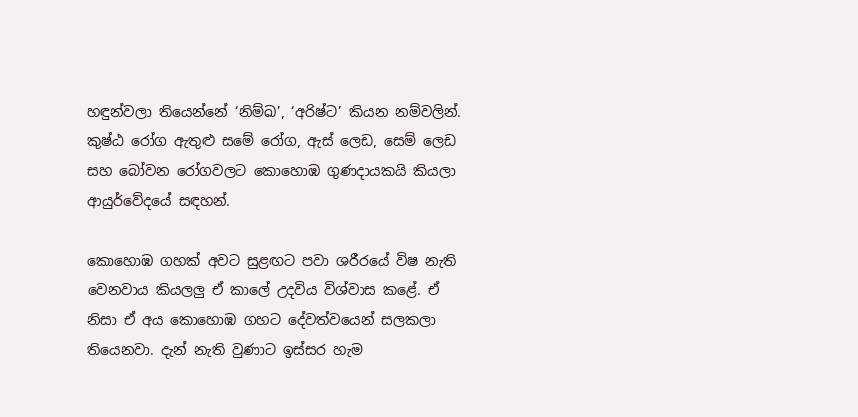හඳුන්වලා තියෙන්නේ ‘නිම්ඛ’, ‘අරිෂ්ට’ කියන නම්වලින්. කුෂ්ඨ රෝග ඇතුළු සමේ රෝග, ඇස් ලෙඩ, සෙම් ලෙඩ සහ බෝවන රෝගවලට කොහොඹ ගුණදායකයි කියලා ආයුර්වේදයේ සඳහන්.

කොහොඹ ගහක් අවට සුළඟට පවා ශරීරයේ විෂ නැති වෙනවාය කියලලු ඒ කාලේ උදවිය විශ්වාස කළේ. ඒ නිසා ඒ අය කොහොඹ ගහට දේවත්වයෙන් සලකලා තියෙනවා. දැන් නැති වුණාට ඉස්සර හැම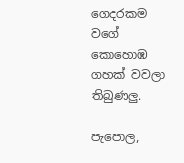ගෙදරකම වගේ කොහොඹ ගහක් වවලා තිබුණලු.

පැපොල,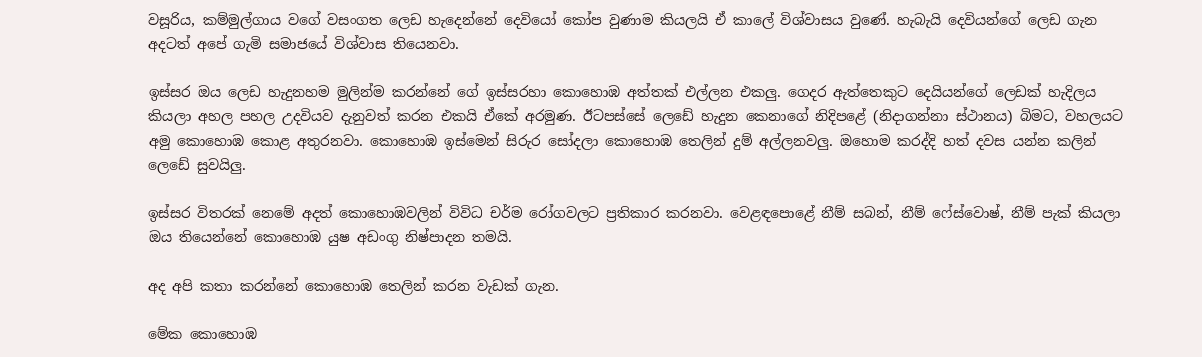වසූරිය, කම්මුල්ගාය වගේ වසංගත ලෙඩ හැදෙන්නේ දෙවියෝ කෝප වුණාම කියලයි ඒ කාලේ විශ්වාසය වුණේ. හැබැයි දෙවියන්ගේ ලෙඩ ගැන අදටත් අපේ ගැමි සමාජයේ විශ්වාස තියෙනවා.

ඉස්සර ඔය ලෙඩ හැදුනහම මුලින්ම කරන්නේ ගේ ඉස්සරහා කොහොඹ අත්තක් එල්ලන එකලු. ගෙදර ඇත්තෙකුට දෙයියන්ගේ ලෙඩක් හැදිලය කියලා අහල පහල උදවියව දැනුවත් කරන එකයි ඒකේ අරමුණ. ඊටපස්සේ ලෙඩේ හැදුන කෙනාගේ නිදිපළේ (නිදාගන්නා ස්ථානය) බිමට, වහලයට අමු කොහොඹ කොළ අතුරනවා. කොහොඹ ඉස්මෙන් සිරුර සෝදලා කොහොඹ තෙලින් දුම් අල්ලනවලු. ඔහොම කරද්දි හත් දවස යන්න කලින් ලෙඩේ සුවයිලු.

ඉස්සර විතරක් නෙමේ අදත් කොහොඹවලින් විවිධ චර්ම රෝගවලට ප්‍රතිකාර කරනවා. වෙළඳපොළේ නීම් සබන්, නීම් ෆේස්වොෂ්, නීම් පැක් කියලා ඔය තියෙන්නේ කොහොඹ යුෂ අඩංගු නිෂ්පාදන තමයි.

අද අපි කතා කරන්නේ කොහොඹ තෙලින් කරන වැඩක් ගැන.

මේක කොහොඹ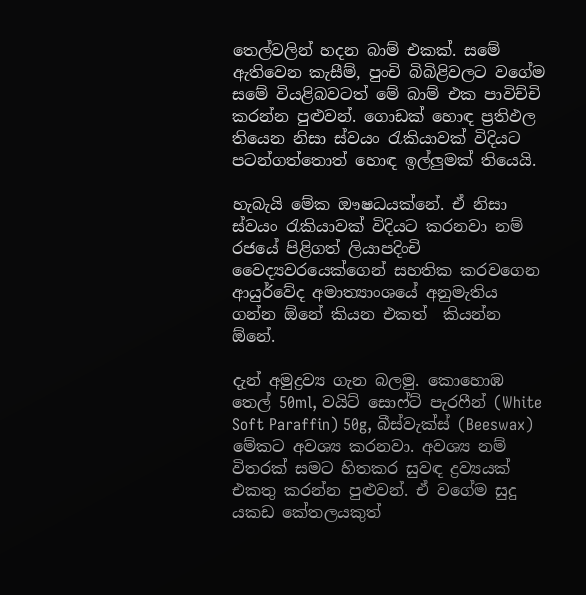තෙල්වලින් හදන බාම් එකක්. සමේ ඇතිවෙන කැසීම්, පුංචි බිබිළිවලට වගේම සමේ වියළිබවටත් මේ බාම් එක පාවිච්චි කරන්න පුළුවන්. ගොඩක් හොඳ ප්‍රතිඵල තියෙන නිසා ස්වයං රැකියාවක් විදියට පටන්ගත්තොත් හොඳ ඉල්ලුමක් තියෙයි.

හැබැයි මේක ඖෂධයක්නේ. ඒ නිසා ස්වයං රැකියාවක් විදියට කරනවා නම් රජයේ පිළිගත් ලියාපදිංචි වෛද්‍යවරයෙක්ගෙන් සහතික කරවගෙන ආයුර්වේද අමාත්‍යාංශයේ අනුමැතිය ගන්න ඕනේ කියන එකත්  කියන්න ඕනේ.

දැන් අමුද්‍රව්‍ය ගැන බලමු. කොහොඹ තෙල් 50ml, වයිට් සොෆ්ට් පැරෆීන් (White Soft Paraffin) 50g, බීස්වැක්ස් (Beeswax) මේකට අවශ්‍ය කරනවා. අවශ්‍ය නම් විතරක් සමට හිතකර සුවඳ ද්‍රව්‍යයක් එකතු කරන්න පුළුවන්. ඒ වගේම සුදු යකඩ කේතලයකුත්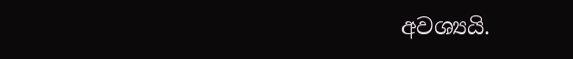අවශ්‍යයි.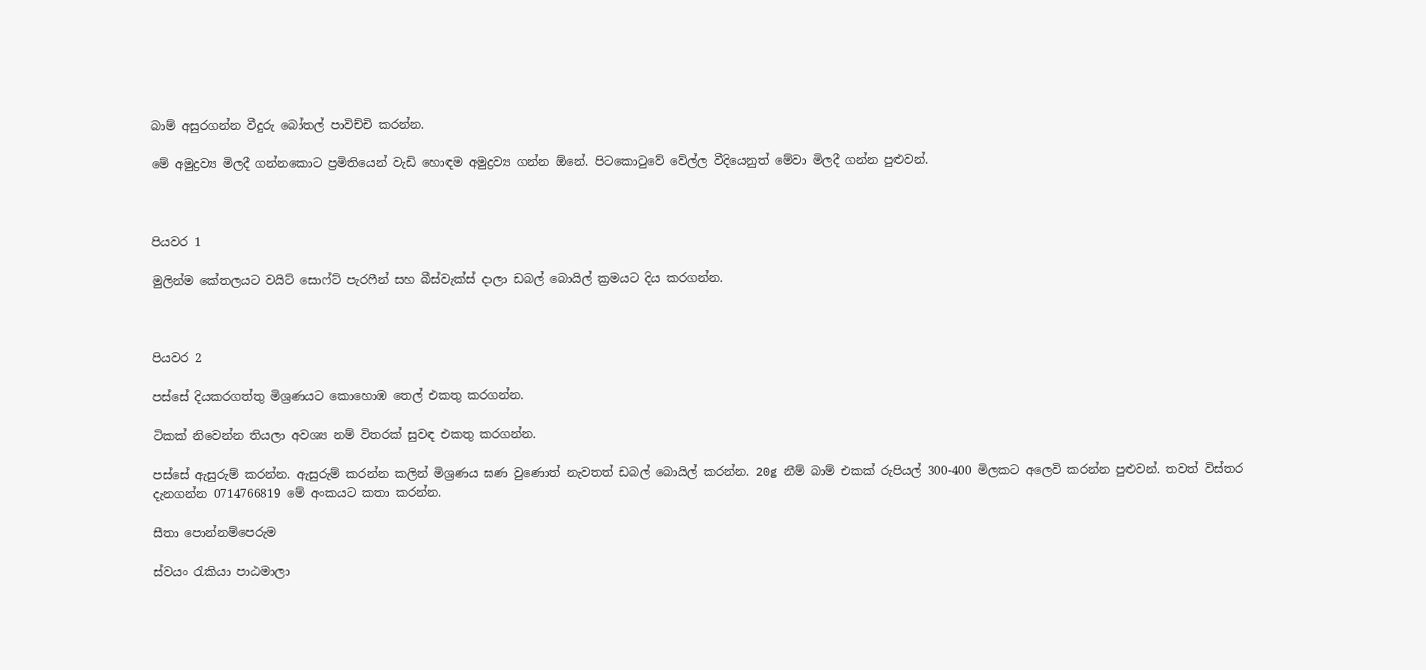බාම් අසුරගන්න වීදුරු බෝතල් පාවිච්චි කරන්න.

මේ අමුද්‍රව්‍ය මිලදී ගන්නකොට ප්‍රමිතියෙන් වැඩි හොඳම අමුද්‍රව්‍ය ගන්න ඕනේ. පිටකොටුවේ වේල්ල වීදියෙනුත් මේවා මිලදී ගන්න පුළුවන්.



පියවර 1

මුලින්ම කේතලයට වයිට් සොෆ්ට් පැරෆීන් සහ බීස්වැක්ස් දාලා ඩබල් බොයිල් ක්‍රමයට දිය කරගන්න.



පියවර 2

පස්සේ දියකරගත්තු මිශ්‍රණයට කොහොඹ තෙල් එකතු කරගන්න.

ටිකක් නිවෙන්න තියලා අවශ්‍ය නම් විතරක් සුවඳ එකතු කරගන්න.

පස්සේ ඇසුරුම් කරන්න. ඇසුරුම් කරන්න කලින් මිශ්‍රණය ඝණ වුණොත් නැවතත් ඩබල් බොයිල් කරන්න. 20g නීම් බාම් එකක් රුපියල් 300-400 මිලකට අලෙවි කරන්න පුළුවන්. තවත් විස්තර දැනගන්න 0714766819 මේ අංකයට කතා කරන්න.

සීතා පොන්නම්පෙරුම

ස්වයං රැකියා පාඨමාලා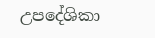උපදේශිකා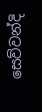සෙව්වන්දි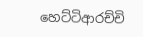හෙට්ටිආරච්චි